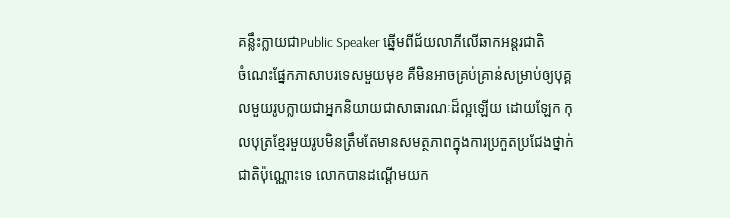គន្លឹះក្លាយជាPublic Speaker ឆ្នើមពីជ័យលាភីលើឆាកអន្តរជាតិ
ចំណេះផ្នែកភាសាបរទេសមួយមុខ គឺមិនអាចគ្រប់គ្រាន់សម្រាប់ឲ្យបុគ្គលមួយរូបក្លាយជាអ្នកនិយាយជាសាធារណៈដ៏ល្អឡើយ ដោយឡែក កុលបុត្រខ្មែរមួយរូបមិនត្រឹមតែមានសមត្ថភាពក្នុងការប្រកួតប្រជែងថ្នាក់ជាតិប៉ុណ្ណោះទេ លោកបានដណ្តើមយក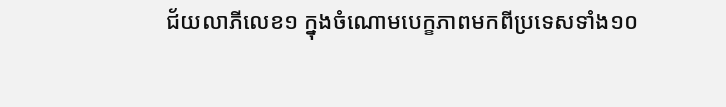ជ័យលាភីលេខ១ ក្នុងចំណោមបេក្ខភាពមកពីប្រទេសទាំង១០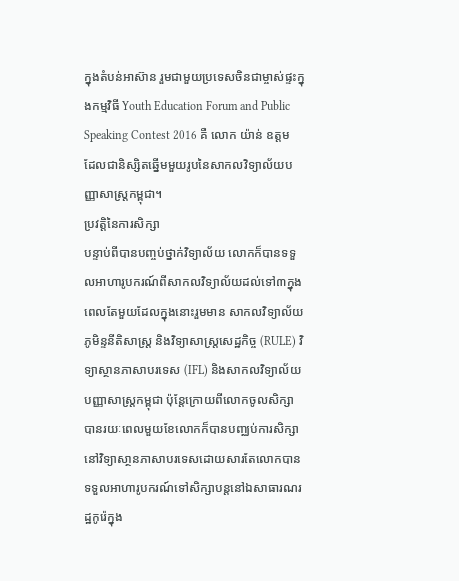ក្នុងតំបន់អាស៊ាន រួមជាមួយប្រទេសចិនជាម្ចាស់ផ្ទះក្នុងកម្មវិធី Youth Education Forum and Public Speaking Contest 2016 គឺ លោក យ៉ាន់ ឧត្តម ដែលជានិស្សិតឆ្នើមមួយរូបនៃសាកលវិទ្យាល័យបញ្ញាសាស្រ្តកម្ពុជា។
ប្រវត្តិនៃការសិក្សា
បន្ទាប់ពីបានបញ្ចប់ថ្នាក់វិទ្យាល័យ លោកក៏បានទទួលអាហារូបករណ៍ពីសាកលវិទ្យាល័យដល់ទៅ៣ក្នុងពេលតែមួយដែលក្នុងនោះរួមមាន សាកលវិទ្យាល័យភូមិន្ទនីតិសាស្ត្រ និងវិទ្យាសាស្រ្តសេដ្ឋកិច្ច (RULE) វិទ្យាស្ថានភាសាបរទេស (IFL) និងសាកលវិទ្យាល័យបញ្ញាសាស្រ្តកម្ពុជា ប៉ុន្តែក្រោយពីលោកចូលសិក្សាបានរយៈពេលមួយខែលោកក៏បានបញ្ឈប់ការសិក្សានៅវិទ្យាសា្ថនភាសាបរទេសដោយសារតែលោកបានទទួលអាហារូបករណ៍ទៅសិក្សាបន្តនៅឯសាធារណរដ្ឋកូរ៉េក្នុង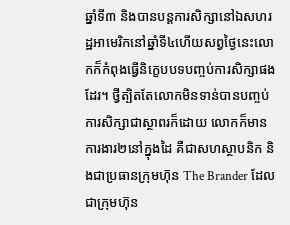ឆ្នាំទី៣ និងបានបន្តការសិក្សានៅឯសហរដ្ឋអាមេរិកនៅឆ្នាំទី៤ហើយសព្វថ្ងៃនេះលោកក៏កំពុងធ្វើនិក្ខេបបទបញ្ចប់ការសិក្សាផងដែរ។ ថ្វីត្បិតតែលោកមិនទាន់បានបញ្ចប់ការសិក្សាជាស្ថាពរក៏ដោយ លោកក៏មានការងារ២នៅក្នុងដៃ គឺជាសហស្ថាបនិក និងជាប្រធានក្រុមហុ៑ន The Brander ដែលជាក្រុមហ៊ុន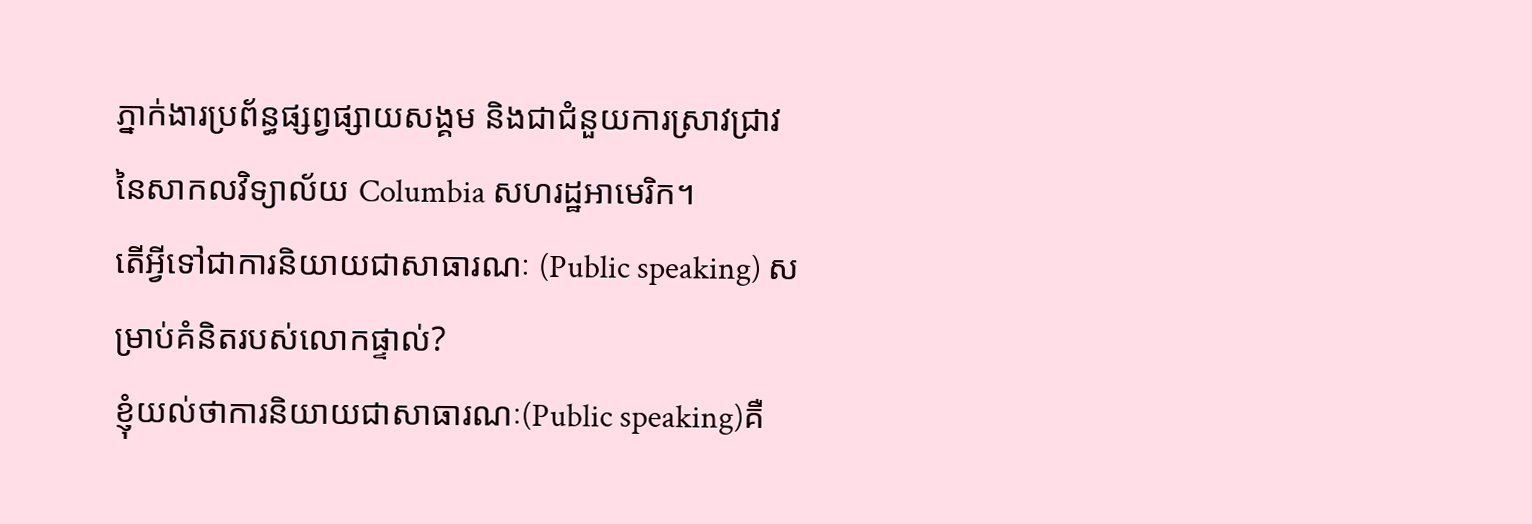ភ្នាក់ងារប្រព័ន្ធផ្សព្វផ្សាយសង្គម និងជាជំនួយការស្រាវជ្រាវនៃសាកលវិទ្យាល័យ Columbia សហរដ្ឋអាមេរិក។
តើអ្វីទៅជាការនិយាយជាសាធារណៈ (Public speaking) សម្រាប់គំនិតរបស់លោកផ្ទាល់?
ខ្ញុំយល់ថាការនិយាយជាសាធារណៈ(Public speaking)គឺ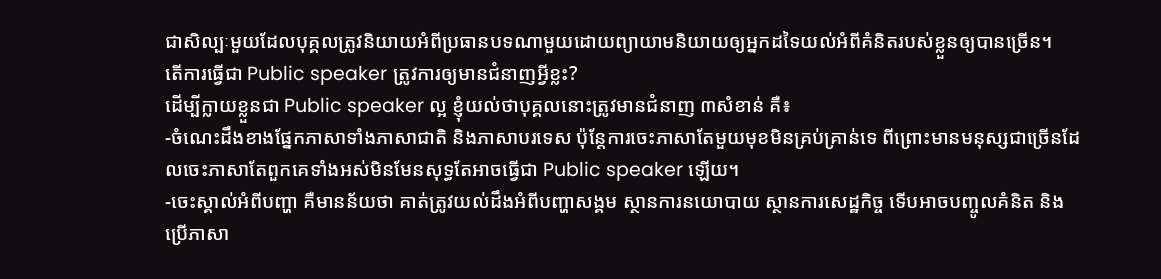ជាសិល្បៈមួយដែលបុគ្គលត្រូវនិយាយអំពីប្រធានបទណាមួយដោយព្យាយាមនិយាយឲ្យអ្នកដទៃយល់អំពីគំនិតរបស់ខ្លួនឲ្យបានច្រើន។
តើការធ្វើជា Public speaker ត្រូវការឲ្យមានជំនាញអ្វីខ្លះ?
ដើម្បីក្លាយខ្លួនជា Public speaker ល្អ ខ្ញុំយល់ថាបុគ្គលនោះត្រូវមានជំនាញ ៣សំខាន់ គឺ៖
-ចំណេះដឹងខាងផ្នែកភាសាទាំងភាសាជាតិ និងភាសាបរទេស ប៉ុន្តែការចេះភាសាតែមួយមុខមិនគ្រប់គ្រាន់ទេ ពីព្រោះមានមនុស្សជាច្រើនដែលចេះភាសាតែពួកគេទាំងអស់មិនមែនសុទ្ធតែអាចធ្វើជា Public speaker ឡើយ។
-ចេះស្គាល់អំពីបញ្ហា គឺមានន័យថា គាត់ត្រូវយល់ដឹងអំពីបញ្ហាសង្គម ស្ថានការនយោបាយ ស្ថានការសេដ្ឋកិច្ច ទើបអាចបញ្ចូលគំនិត និងប្រើភាសា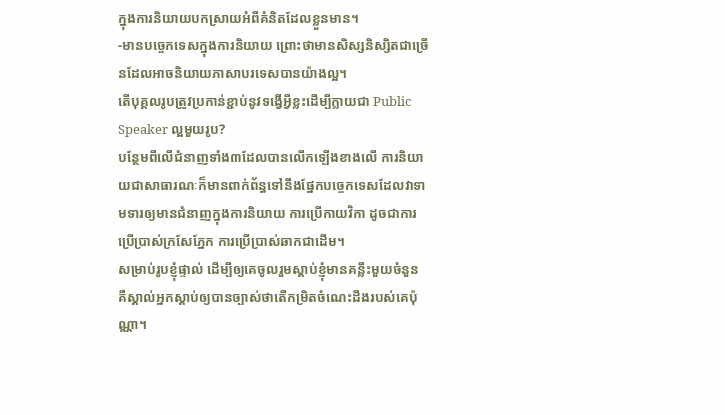ក្នុងការនិយាយបកស្រាយអំពីគំនិតដែលខ្លួនមាន។
-មានបច្ចេកទេសក្នុងការនិយាយ ព្រោះថាមានសិស្សនិស្សិតជាច្រើនដែលអាចនិយាយភាសាបរទេសបានយ៉ាងល្អ។
តើបុគ្គលរូបត្រូវប្រកាន់ខ្ជាប់នូវទង្វើអ្វីខ្លះដើម្បីក្លាយជា Public Speaker ល្អមួយរូប?
បន្ថែមពីលើជំនាញទាំង៣ដែលបានលើកឡើងខាងលើ ការនិយាយជាសាធារណៈក៏មានពាក់ព័ន្ធទៅនឹងផ្នែកបច្ចេកទេសដែលវាទាមទារឲ្យមានជំនាញក្នុងការនិយាយ ការប្រើកាយវិកា ដូចជាការប្រើប្រាស់ក្រសែភ្នែក ការប្រើប្រាស់ឆាកជាដើម។
សម្រាប់រូបខ្ញុំផ្ទាល់ ដើម្បីឲ្យគេចូលរួមស្ដាប់ខ្ញុំមានគន្លឹះមួយចំនួន គឺស្គាល់អ្នកស្ដាប់ឲ្យបានច្បាស់ថាតើកម្រិតចំណេះដឹងរបស់គេប៉ុណ្ណា។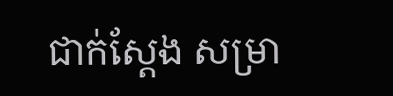ជាក់ស្តែង សម្រា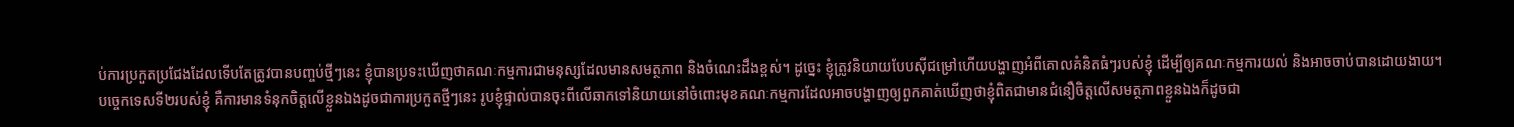ប់ការប្រកួតប្រជែងដែលទើបតែត្រូវបានបញ្ចប់ថ្មីៗនេះ ខ្ញុំបានប្រទះឃើញថាគណៈកម្មការជាមនុស្សដែលមានសមត្ថភាព និងចំណេះដឹងខ្ពស់។ ដូច្នេះ ខ្ញុំត្រូវនិយាយបែបស៊ីជម្រៅហើយបង្ហាញអំពីគោលគំនិតធំៗរបស់ខ្ញុំ ដើម្បីឲ្យគណៈកម្មការយល់ និងអាចចាប់បានដោយងាយ។
បច្ចេកទេសទី២របស់ខ្ញុំ គឺការមានទំនុកចិត្តលើខ្លួនឯងដូចជាការប្រកួតថ្មីៗនេះ រូបខ្ញុំផ្ទាល់បានចុះពីលើឆាកទៅនិយាយនៅចំពោះមុខគណៈកម្មការដែលអាចបង្ហាញឲ្យពួកគាត់ឃើញថាខ្ញុំពិតជាមានជំនឿចិត្តលើសមត្ថភាពខ្លួនឯងក៏ដូចជា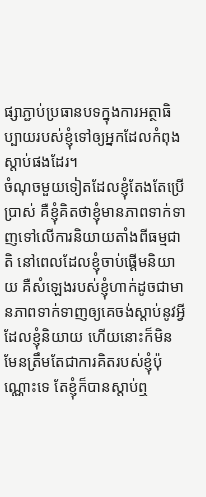ផ្សាភ្ជាប់ប្រធានបទក្នុងការអត្ថាធិប្បាយរបស់ខ្ញុំទៅឲ្យអ្នកដែលកំពុងស្តាប់ផងដែរ។
ចំណុចមួយទៀតដែលខ្ញុំតែងតែប្រើប្រាស់ គឺខ្ញុំគិតថាខ្ញុំមានភាពទាក់ទាញទៅលើការនិយាយតាំងពីធម្មជាតិ នៅពេលដែលខ្ញុំចាប់ផ្តើមនិយាយ គឺសំឡេងរបស់ខ្ញុំហាក់ដូចជាមានភាពទាក់ទាញឲ្យគេចង់ស្តាប់នូវអ្វីដែលខ្ញុំនិយាយ ហើយនោះក៏មិនមែនត្រឹមតែជាការគិតរបស់ខ្ញុំប៉ុណ្ណោះទេ តែខ្ញុំក៏បានស្តាប់ឮ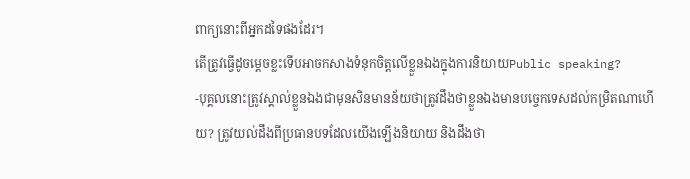ពាក្យនោះពីអ្នកដទៃផងដែរ។
តើត្រូវធ្វើដូចម្តេចខ្លះទើបអាចកសាងទំនុកចិត្តលើខ្លួនឯងក្នុងការនិយាយPublic speaking?
-បុគ្គលនោះត្រូវស្គាល់ខ្លួនឯងជាមុនសិនមានន័យថាត្រូវដឹងថាខ្លួនឯងមានបច្ចេកទេសដល់កម្រិតណាហើយ? ត្រូវយល់ដឹងពីប្រធានបទដែលយើងឡើងនិយាយ និងដឹងថា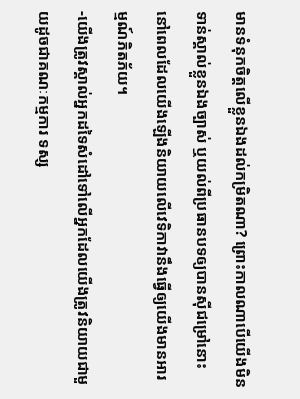មានទំនុកចិត្តលើខ្លួនឯងដល់កម្រិតណា? ព្រោះកាលណាបើយើងមិនទាន់ស្គាល់ខ្លួនឯងច្បាស់ ឬយល់ពីប្រធានបទឲ្យបានស៊ីជម្រៅនោះនៅពេលដែលយើងឡើងនិយាយលើវេទិកាវានឹងធ្វើឲ្យយើងមានអារម្មណ៍ភិតភ័យ។
-យើងត្រូវស្គាល់អ្នកដទៃសំដៅទៅលើអ្នកដែលយើងត្រូវនិយាយជាមួយដូចជាគណៈកម្មការ ទស្ស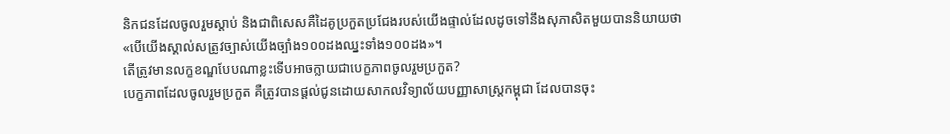និកជនដែលចូលរួមស្តាប់ និងជាពិសេសគឺដៃគូប្រកួតប្រជែងរបស់យើងផ្ទាល់ដែលដូចទៅនឹងសុភាសិតមួយបាននិយាយថា «បើយើងស្គាល់សត្រូវច្បាស់យើងច្បាំង១០០ដងឈ្នះទាំង១០០ដង»។
តើត្រូវមានលក្ខខណ្ឌបែបណាខ្លះទើបអាចក្លាយជាបេក្ខភាពចូលរួមប្រកួត?
បេក្ខភាពដែលចូលរួមប្រកួត គឺត្រូវបានផ្តល់ជូនដោយសាកលវិទ្យាល័យបញ្ញាសាស្រ្តកម្ពុជា ដែលបានចុះ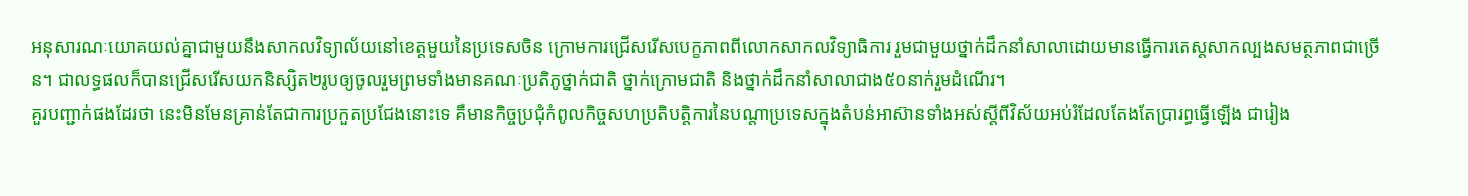អនុសារណៈយោគយល់គ្នាជាមួយនឹងសាកលវិទ្យាល័យនៅខេត្តមួយនៃប្រទេសចិន ក្រោមការជ្រើសរើសបេក្ខភាពពីលោកសាកលវិទ្យាធិការ រួមជាមួយថ្នាក់ដឹកនាំសាលាដោយមានធ្វើការតេស្តសាកល្បងសមត្ថភាពជាច្រើន។ ជាលទ្ធផលក៏បានជ្រើសរើសយកនិស្សិត២រូបឲ្យចូលរួមព្រមទាំងមានគណៈប្រតិភូថ្នាក់ជាតិ ថ្នាក់ក្រោមជាតិ និងថ្នាក់ដឹកនាំសាលាជាង៥០នាក់រួមដំណើរ។
គួរបញ្ជាក់ផងដែរថា នេះមិនមែនគ្រាន់តែជាការប្រកួតប្រជែងនោះទេ គឺមានកិច្ចប្រជុំកំពូលកិច្ចសហប្រតិបត្តិការនៃបណ្តាប្រទេសក្នុងតំបន់អាស៊ានទាំងអស់ស្តីពីវិស័យអប់រំដែលតែងតែប្រារព្ធធ្វើឡើង ជារៀង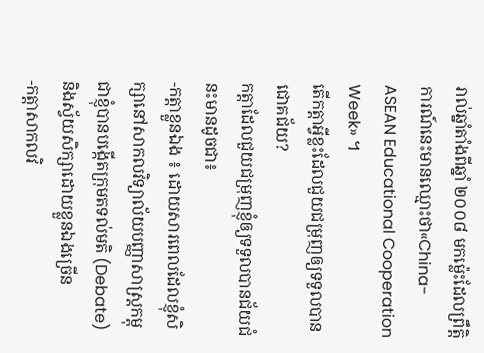រាល់ឆ្នាំតាំងពីឆ្នាំ ២០០៨ មកម៉្លេះដែលព្រឹតិ្តការណ៍នេះមានឈ្មោះថា«China-ASEAN Educational Cooperation Week» ។
តើកត្តាអ្វីខ្លះដែលជួយជម្រុញឲ្យទទួលបានជោគជ័យ?
កត្តាដែលជួយជម្រុញខ្ញុំឲ្យទទួលបានជ័យជំនះមានដូចជា៖
-កត្តាខ្លួនឯង ៖ ដោយសារពេលដែលខ្ញុំសិក្សានៅសាកលវិទ្យាល័យបញ្ញាសាស្រ្តកម្ពុជាខ្ញុំបានបង្កើតក្រុមតទល់មតិ (Debate) និងស្វ័យសិក្សាដោយខ្លួនឯងច្រើន
-កត្តាសាកលវិ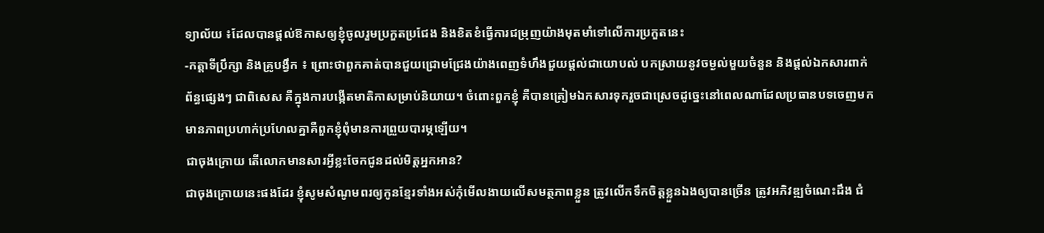ទ្យាល័យ ៖ដែលបានផ្តល់ឱកាសឲ្យខ្ញុំចូលរួមប្រកួតប្រជែង និងខិតខំធ្វើការជម្រុញយ៉ាងមុតមាំទៅលើការប្រកួតនេះ
-កត្តាទីប្រឹក្សា និងគ្រូបង្វឹក ៖ ព្រោះថាពួកគាត់បានជួយជ្រោមជ្រែងយ៉ាងពេញទំហឹងជួយផ្តល់ជាយោបល់ បកស្រាយនូវចម្ងល់មួយចំនួន និងផ្តល់ឯកសារពាក់ព័ន្ធផ្សេងៗ ជាពិសេស គឺក្នុងការបង្កើតមាតិកាសម្រាប់និយាយ។ ចំពោះពួកខ្ញុំ គឺបានត្រៀមឯកសារទុករួចជាស្រេចដូច្នេះនៅពេលណាដែលប្រធានបទចេញមកមានភាពប្រហាក់ប្រហែលគ្នាគឺពួកខ្ញុំពុំមានការព្រួយបារម្ភឡើយ។
ជាចុងក្រោយ តើលោកមានសារអ្វីខ្លះចែកជូនដល់មិត្តអ្នកអាន?
ជាចុងក្រោយនេះផងដែរ ខ្ញុំសូមសំណូមពរឲ្យកូនខ្មែរទាំងអស់កុំមើលងាយលើសមត្ថភាពខ្លួន ត្រូវលើកទឹកចិត្តខ្លួនឯងឲ្យបានច្រើន ត្រូវអភិវឌ្ឍចំណេះដឹង ជំ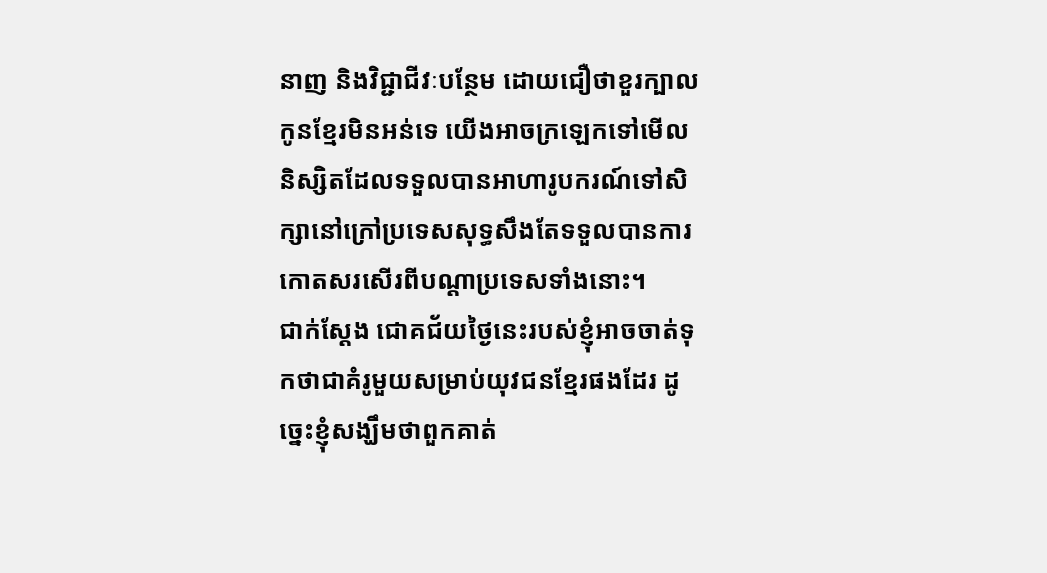នាញ និងវិជ្ជាជីវៈបន្ថែម ដោយជឿថាខួរក្បាលកូនខែ្មរមិនអន់ទេ យើងអាចក្រឡេកទៅមើលនិស្សិតដែលទទួលបានអាហារូបករណ៍ទៅសិក្សានៅក្រៅប្រទេសសុទ្ធសឹងតែទទួលបានការកោតសរសើរពីបណ្តាប្រទេសទាំងនោះ។
ជាក់ស្តែង ជោគជ័យថ្ងៃនេះរបស់ខ្ញុំអាចចាត់ទុកថាជាគំរូមួយសម្រាប់យុវជនខែ្មរផងដែរ ដូច្នេះខ្ញុំសង្ឃឹមថាពួកគាត់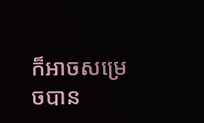ក៏អាចសម្រេចបាន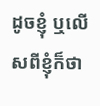ដូចខ្ញុំ ឬលើសពីខ្ញុំក៏ថា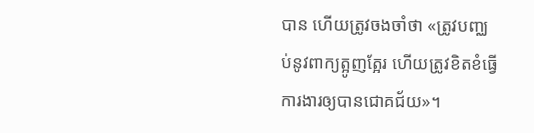បាន ហើយត្រូវចងចាំថា «ត្រូវបញ្ឈប់នូវពាក្យត្អូញត្អែរ ហើយត្រូវខិតខំធ្វើការងារឲ្យបានជោគជ័យ»។